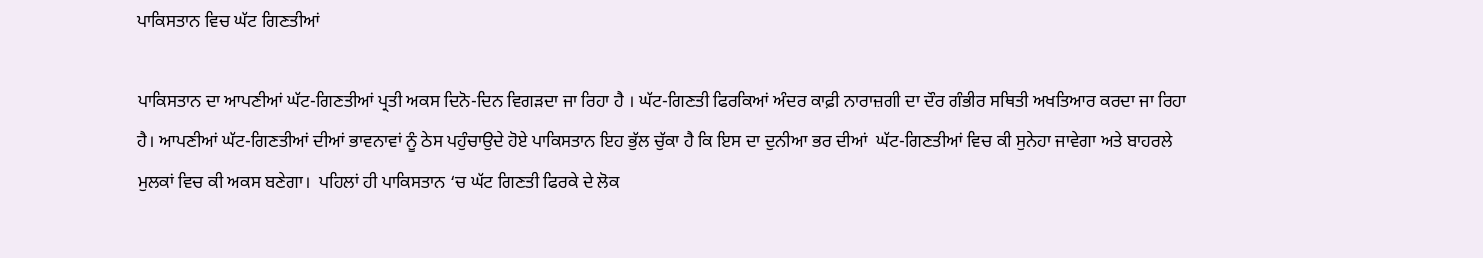ਪਾਕਿਸਤਾਨ ਵਿਚ ਘੱਟ ਗਿਣਤੀਆਂ

ਪਾਕਿਸਤਾਨ ਦਾ ਆਪਣੀਆਂ ਘੱਟ-ਗਿਣਤੀਆਂ ਪ੍ਰਤੀ ਅਕਸ ਦਿਨੋ-ਦਿਨ ਵਿਗੜਦਾ ਜਾ ਰਿਹਾ ਹੈ । ਘੱਟ-ਗਿਣਤੀ ਫਿਰਕਿਆਂ ਅੰਦਰ ਕਾਫ਼ੀ ਨਾਰਾਜ਼ਗੀ ਦਾ ਦੌਰ ਗੰਭੀਰ ਸਥਿਤੀ ਅਖਤਿਆਰ ਕਰਦਾ ਜਾ ਰਿਹਾ ਹੈ। ਆਪਣੀਆਂ ਘੱਟ-ਗਿਣਤੀਆਂ ਦੀਆਂ ਭਾਵਨਾਵਾਂ ਨੂੰ ਠੇਸ ਪਹੁੰਚਾਉਦੇ ਹੋਏ ਪਾਕਿਸਤਾਨ ਇਹ ਭੁੱਲ ਚੁੱਕਾ ਹੈ ਕਿ ਇਸ ਦਾ ਦੁਨੀਆ ਭਰ ਦੀਆਂ  ਘੱਟ-ਗਿਣਤੀਆਂ ਵਿਚ ਕੀ ਸੁਨੇਹਾ ਜਾਵੇਗਾ ਅਤੇ ਬਾਹਰਲੇ ਮੁਲਕਾਂ ਵਿਚ ਕੀ ਅਕਸ ਬਣੇਗਾ।  ਪਹਿਲਾਂ ਹੀ ਪਾਕਿਸਤਾਨ ‘ਚ ਘੱਟ ਗਿਣਤੀ ਫਿਰਕੇ ਦੇ ਲੋਕ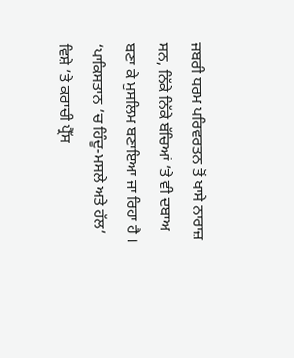ਜਬਰੀ ਧਰਮ ਪਰਿਵਰਤਨ ਤੋਂ ਖਾਸੇ ਨਾਰਾਜ਼ ਸਨ, ਨਿੱਕੇ ਨਿੱਕੇ ਬੱਚਿਆਂ ’ਤੇ ਵੀ ਦਬਾਅ ਬਣਾ ਕੇ ਮੁਸਲਿਮ ਬਣਾਇਆ ਜਾ ਰਿਹਾ ਹੈ । ‘ਪਾਕਿਸਤਾਨ ’ਚ ਹਿੰਦੂ-ਮਸਲੇ ਅਤੇ ਹੱਲ’ ਵਿਸ਼ੇ ’ਤੇ ਕਰਾਚੀ ਪ੍ਰੈੱਸ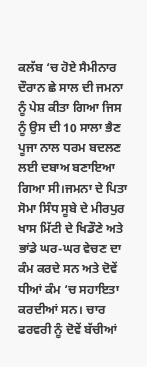ਕਲੱਬ ‘ਚ ਹੋਏ ਸੈਮੀਨਾਰ ਦੌਰਾਨ ਛੇ ਸਾਲ ਦੀ ਜਮਨਾ ਨੂੰ ਪੇਸ਼ ਕੀਤਾ ਗਿਆ ਜਿਸ ਨੂੰ ਉਸ ਦੀ 10 ਸਾਲਾ ਭੈਣ ਪੂਜਾ ਨਾਲ ਧਰਮ ਬਦਲਣ ਲਈ ਦਬਾਅ ਬਣਾਇਆ ਗਿਆ ਸੀ।ਜਮਨਾ ਦੇ ਪਿਤਾ ਸੋਮਾ ਸਿੰਧ ਸੂਬੇ ਦੇ ਮੀਰਪੁਰ ਖਾਸ ਮਿੱਟੀ ਦੇ ਖਿਡੌਣੇ ਅਤੇ ਭਾਂਡੇ ਘਰ-ਘਰ ਵੇਚਣ ਦਾ ਕੰਮ ਕਰਦੇ ਸਨ ਅਤੇ ਦੋਵੇਂ ਧੀਆਂ ਕੰਮ ‘ਚ ਸਹਾਇਤਾ ਕਰਦੀਆਂ ਸਨ। ਚਾਰ ਫਰਵਰੀ ਨੂੰ ਦੋਵੇਂ ਬੱਚੀਆਂ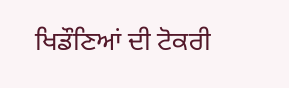ਖਿਡੌਣਿਆਂ ਦੀ ਟੋਕਰੀ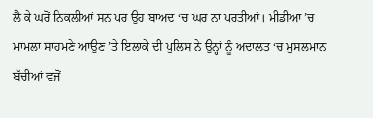ਲੈ ਕੇ ਘਰੋਂ ਨਿਕਲੀਆਂ ਸਨ ਪਰ ਉਹ ਬਾਅਦ ‘ਚ ਘਰ ਨਾ ਪਰਤੀਆਂ। ਮੀਡੀਆ ’ਚ ਮਾਮਲਾ ਸਾਹਮਣੇ ਆਉਣ ’ਤੇ ਇਲਾਕੇ ਦੀ ਪੁਲਿਸ ਨੇ ਉਨ੍ਹਾਂ ਨੂੰ ਅਦਾਲਤ ‘ਚ ਮੁਸਲਮਾਨ ਬੱਚੀਆਂ ਵਜੋਂ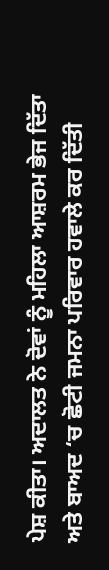ਪੇਸ਼ ਕੀਤਾ। ਅਦਾਲਤ ਨੇ ਦੋਵਾਂ ਨੂੰ ਮਹਿਲਾ ਆਸ਼ਰਮ ਭੇਜ ਦਿੱਤਾ ਅਤੇ ਬਾਅਦ ‘ਚ ਛੋਟੀ ਜਮਨਾ ਪਰਿਵਾਰ ਹਵਾਲੇ ਕਰ ਦਿੱਤੀ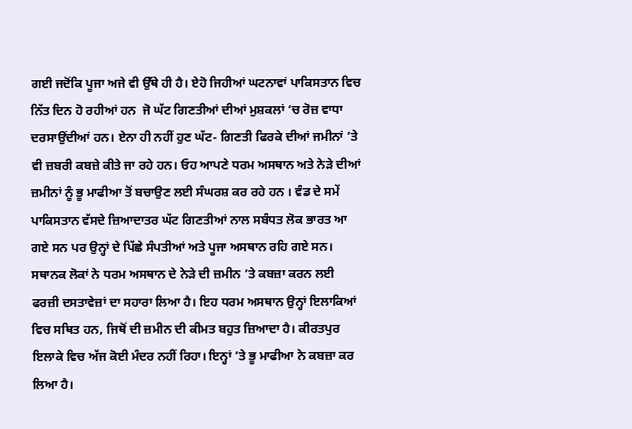ਗਈ ਜਦੋਂਕਿ ਪੂਜਾ ਅਜੇ ਵੀ ਉੱਥੇ ਹੀ ਹੈ। ਏਹੋ ਜਿਹੀਆਂ ਘਟਨਾਵਾਂ ਪਾਕਿਸਤਾਨ ਵਿਚ ਨਿੱਤ ਦਿਨ ਹੋ ਰਹੀਆਂ ਹਨ  ਜੋ ਘੱਟ ਗਿਣਤੀਆਂ ਦੀਆਂ ਮੁਸ਼ਕਲਾਂ ‘ਚ ਰੋਜ਼ ਵਾਧਾ ਦਰਸਾਉਂਦੀਆਂ ਹਨ। ਏਨਾ ਹੀ ਨਹੀਂ ਹੁਣ ਘੱਟ- ਗਿਣਤੀ ਫਿਰਕੇ ਦੀਆਂ ਜਮੀਨਾਂ ’ਤੇ ਵੀ ਜ਼ਬਰੀ ਕਬਜ਼ੇ ਕੀਤੇ ਜਾ ਰਹੇ ਹਨ। ਓਹ ਆਪਣੇ ਧਰਮ ਅਸਥਾਨ ਅਤੇ ਨੇੜੇ ਦੀਆਂ ਜ਼ਮੀਨਾਂ ਨੂੰ ਭੂ ਮਾਫੀਆ ਤੋਂ ਬਚਾਉਣ ਲਈ ਸੰਘਰਸ਼ ਕਰ ਰਹੇ ਹਨ । ਵੰਡ ਦੇ ਸਮੇਂ ਪਾਕਿਸਤਾਨ ਵੱਸਦੇ ਜ਼ਿਆਦਾਤਰ ਘੱਟ ਗਿਣਤੀਆਂ ਨਾਲ ਸਬੰਧਤ ਲੋਕ ਭਾਰਤ ਆ ਗਏ ਸਨ ਪਰ ਉਨ੍ਹਾਂ ਦੇ ਪਿੱਛੇ ਸੰਪਤੀਆਂ ਅਤੇ ਪੂਜਾ ਅਸਥਾਨ ਰਹਿ ਗਏ ਸਨ। ਸਥਾਨਕ ਲੋਕਾਂ ਨੇ ਧਰਮ ਅਸਥਾਨ ਦੇ ਨੇੜੇ ਦੀ ਜ਼ਮੀਨ ’ਤੇ ਕਬਜ਼ਾ ਕਰਨ ਲਈ ਫਰਜ਼ੀ ਦਸਤਾਵੇਜ਼ਾਂ ਦਾ ਸਹਾਰਾ ਲਿਆ ਹੈ। ਇਹ ਧਰਮ ਅਸਥਾਨ ਉਨ੍ਹਾਂ ਇਲਾਕਿਆਂ ਵਿਚ ਸਥਿਤ ਹਨ, ਜਿਥੋਂ ਦੀ ਜ਼ਮੀਨ ਦੀ ਕੀਮਤ ਬਹੁਤ ਜ਼ਿਆਦਾ ਹੈ। ਕੀਰਤਪੁਰ ਇਲਾਕੇ ਵਿਚ ਅੱਜ ਕੋਈ ਮੰਦਰ ਨਹੀਂ ਰਿਹਾ। ਇਨ੍ਹਾਂ ’ਤੇ ਭੂ ਮਾਫੀਆ ਨੇ ਕਬਜ਼ਾ ਕਰ ਲਿਆ ਹੈ।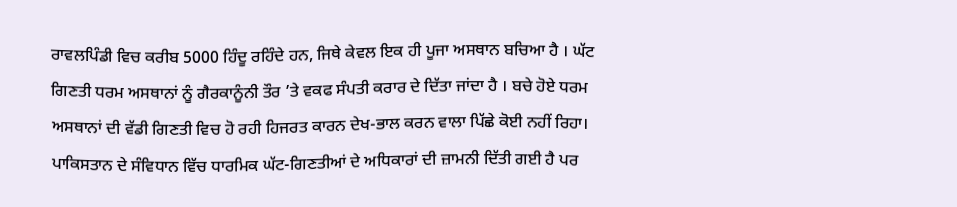ਰਾਵਲਪਿੰਡੀ ਵਿਚ ਕਰੀਬ 5000 ਹਿੰਦੂ ਰਹਿੰਦੇ ਹਨ, ਜਿਥੇ ਕੇਵਲ ਇਕ ਹੀ ਪੂਜਾ ਅਸਥਾਨ ਬਚਿਆ ਹੈ । ਘੱਟ ਗਿਣਤੀ ਧਰਮ ਅਸਥਾਨਾਂ ਨੂੰ ਗੈਰਕਾਨੂੰਨੀ ਤੌਰ ’ਤੇ ਵਕਫ ਸੰਪਤੀ ਕਰਾਰ ਦੇ ਦਿੱਤਾ ਜਾਂਦਾ ਹੈ । ਬਚੇ ਹੋਏ ਧਰਮ ਅਸਥਾਨਾਂ ਦੀ ਵੱਡੀ ਗਿਣਤੀ ਵਿਚ ਹੋ ਰਹੀ ਹਿਜਰਤ ਕਾਰਨ ਦੇਖ-ਭਾਲ ਕਰਨ ਵਾਲਾ ਪਿੱਛੇ ਕੋਈ ਨਹੀਂ ਰਿਹਾ। ਪਾਕਿਸਤਾਨ ਦੇ ਸੰਵਿਧਾਨ ਵਿੱਚ ਧਾਰਮਿਕ ਘੱਟ-ਗਿਣਤੀਆਂ ਦੇ ਅਧਿਕਾਰਾਂ ਦੀ ਜ਼ਾਮਨੀ ਦਿੱਤੀ ਗਈ ਹੈ ਪਰ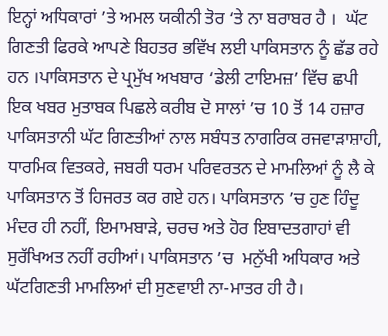ਇਨ੍ਹਾਂ ਅਧਿਕਾਰਾਂ ’ਤੇ ਅਮਲ ਯਕੀਨੀ ਤੋਰ ‘ਤੇ ਨਾ ਬਰਾਬਰ ਹੈ ।  ਘੱਟ ਗਿਣਤੀ ਫਿਰਕੇ ਆਪਣੇ ਬਿਹਤਰ ਭਵਿੱਖ ਲਈ ਪਾਕਿਸਤਾਨ ਨੂੰ ਛੱਡ ਰਹੇ ਹਨ ।ਪਾਕਿਸਤਾਨ ਦੇ ਪ੍ਰਮੁੱਖ ਅਖਬਾਰ ‘ਡੇਲੀ ਟਾਇਮਜ਼’ ਵਿੱਚ ਛਪੀ ਇਕ ਖਬਰ ਮੁਤਾਬਕ ਪਿਛਲੇ ਕਰੀਬ ਦੋ ਸਾਲਾਂ ’ਚ 10 ਤੋਂ 14 ਹਜ਼ਾਰ ਪਾਕਿਸਤਾਨੀ ਘੱਟ ਗਿਣਤੀਆਂ ਨਾਲ ਸਬੰਧਤ ਨਾਗਰਿਕ ਰਜਵਾੜਾਸ਼ਾਹੀ, ਧਾਰਮਿਕ ਵਿਤਕਰੇ, ਜਬਰੀ ਧਰਮ ਪਰਿਵਰਤਨ ਦੇ ਮਾਮਲਿਆਂ ਨੂੰ ਲੈ ਕੇ ਪਾਕਿਸਤਾਨ ਤੋਂ ਹਿਜਰਤ ਕਰ ਗਏ ਹਨ। ਪਾਕਿਸਤਾਨ ’ਚ ਹੁਣ ਹਿੰਦੂ ਮੰਦਰ ਹੀ ਨਹੀਂ, ਇਮਾਮਬਾੜੇ, ਚਰਚ ਅਤੇ ਹੋਰ ਇਬਾਦਤਗਾਹਾਂ ਵੀ ਸੁਰੱਖਿਅਤ ਨਹੀਂ ਰਹੀਆਂ। ਪਾਕਿਸਤਾਨ ’ਚ  ਮਨੁੱਖੀ ਅਧਿਕਾਰ ਅਤੇ ਘੱਟਗਿਣਤੀ ਮਾਮਲਿਆਂ ਦੀ ਸੁਣਵਾਈ ਨਾ-ਮਾਤਰ ਹੀ ਹੈ।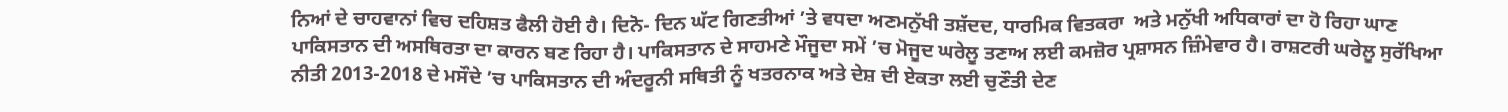ਨਿਆਂ ਦੇ ਚਾਹਵਾਨਾਂ ਵਿਚ ਦਹਿਸ਼ਤ ਫੈਲੀ ਹੋਈ ਹੈ। ਦਿਨੋ- ਦਿਨ ਘੱਟ ਗਿਣਤੀਆਂ ’ਤੇ ਵਧਦਾ ਅਣਮਨੁੱਖੀ ਤਸ਼ੱਦਦ, ਧਾਰਮਿਕ ਵਿਤਕਰਾ  ਅਤੇ ਮਨੁੱਖੀ ਅਧਿਕਾਰਾਂ ਦਾ ਹੋ ਰਿਹਾ ਘਾਣ ਪਾਕਿਸਤਾਨ ਦੀ ਅਸਥਿਰਤਾ ਦਾ ਕਾਰਨ ਬਣ ਰਿਹਾ ਹੈ। ਪਾਕਿਸਤਾਨ ਦੇ ਸਾਹਮਣੇ ਮੌਜੂਦਾ ਸਮੇਂ ’ਚ ਮੋਜੂਦ ਘਰੇਲੂ ਤਣਾਅ ਲਈ ਕਮਜ਼ੋਰ ਪ੍ਰਸ਼ਾਸਨ ਜ਼ਿੰਮੇਵਾਰ ਹੈ। ਰਾਸ਼ਟਰੀ ਘਰੇਲੂ ਸੁਰੱਖਿਆ ਨੀਤੀ 2013-2018 ਦੇ ਮਸੌਦੇ ’ਚ ਪਾਕਿਸਤਾਨ ਦੀ ਅੰਦਰੂਨੀ ਸਥਿਤੀ ਨੂੰ ਖਤਰਨਾਕ ਅਤੇ ਦੇਸ਼ ਦੀ ਏਕਤਾ ਲਈ ਚੁਣੌਤੀ ਦੇਣ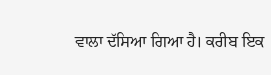ਵਾਲਾ ਦੱਸਿਆ ਗਿਆ ਹੈ। ਕਰੀਬ ਇਕ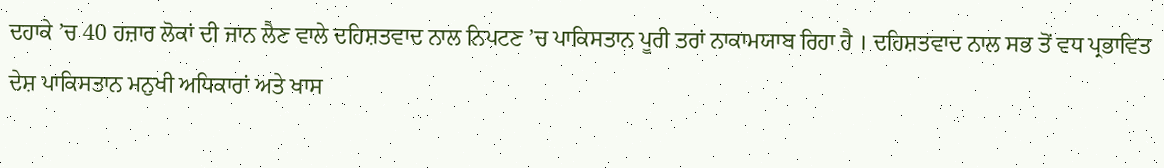ਦਹਾਕੇ ’ਚ 40 ਹਜ਼ਾਰ ਲੋਕਾਂ ਦੀ ਜਾਨ ਲੈਣ ਵਾਲੇ ਦਹਿਸ਼ਤਵਾਦ ਨਾਲ ਨਿਪਟਣ ’ਚ ਪਾਕਿਸਤਾਨ ਪੂਰੀ ਤਰਾਂ ਨਾਕਾਮਯਾਬ ਰਿਹਾ ਹੈ । ਦਹਿਸ਼ਤਵਾਦ ਨਾਲ ਸਭ ਤੋਂ ਵਧ ਪ੍ਰਭਾਵਿਤ ਦੇਸ਼ ਪਾਕਿਸਤਾਨ ਮਨੁਖੀ ਅਧਿਕਾਰਾਂ ਅਤੇ ਖਾਸ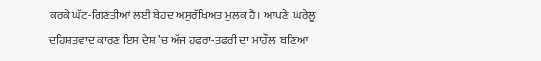ਕਰਕੇ ਘੱਟ-ਗਿਣਤੀਆਂ ਲਈ ਬੇਹਦ ਅਸੁਰੱਖਿਅਤ ਮੁਲਕ ਹੈ। ਆਪਣੇ  ਘਰੇਲੂ ਦਹਿਸ਼ਤਵਾਦ ਕਾਰਣ ਇਸ ਦੇਸ਼ ’ਚ ਅੱਜ ਹਫਰਾ-ਤਫਰੀ ਦਾ ਮਾਹੌਲ  ਬਣਿਆ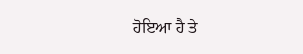ਹੋਇਆ ਹੈ ਤੇ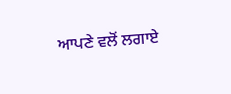ਆਪਣੇ ਵਲੋਂ ਲਗਾਏ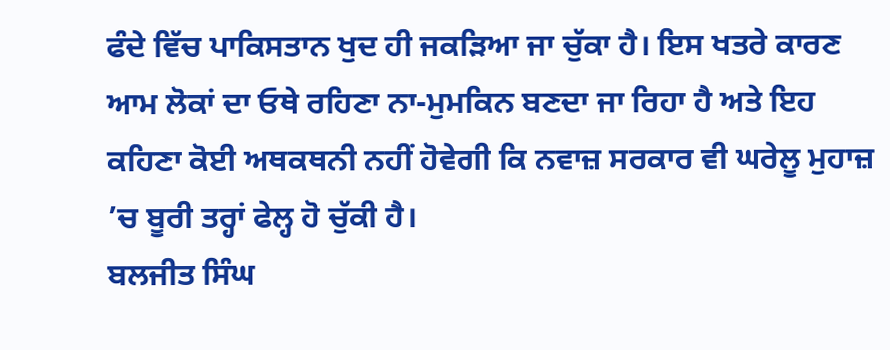ਫੰਦੇ ਵਿੱਚ ਪਾਕਿਸਤਾਨ ਖੁਦ ਹੀ ਜਕੜਿਆ ਜਾ ਚੁੱਕਾ ਹੈ। ਇਸ ਖਤਰੇ ਕਾਰਣ ਆਮ ਲੋਕਾਂ ਦਾ ਓਥੇ ਰਹਿਣਾ ਨਾ-ਮੁਮਕਿਨ ਬਣਦਾ ਜਾ ਰਿਹਾ ਹੈ ਅਤੇ ਇਹ ਕਹਿਣਾ ਕੋਈ ਅਥਕਥਨੀ ਨਹੀਂ ਹੋਵੇਗੀ ਕਿ ਨਵਾਜ਼ ਸਰਕਾਰ ਵੀ ਘਰੇਲੂ ਮੁਹਾਜ਼ ’ਚ ਬੂਰੀ ਤਰ੍ਹਾਂ ਫੇਲ੍ਹ ਹੋ ਚੁੱਕੀ ਹੈ।
ਬਲਜੀਤ ਸਿੰਘ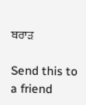ਬਰਾੜ

Send this to a friend